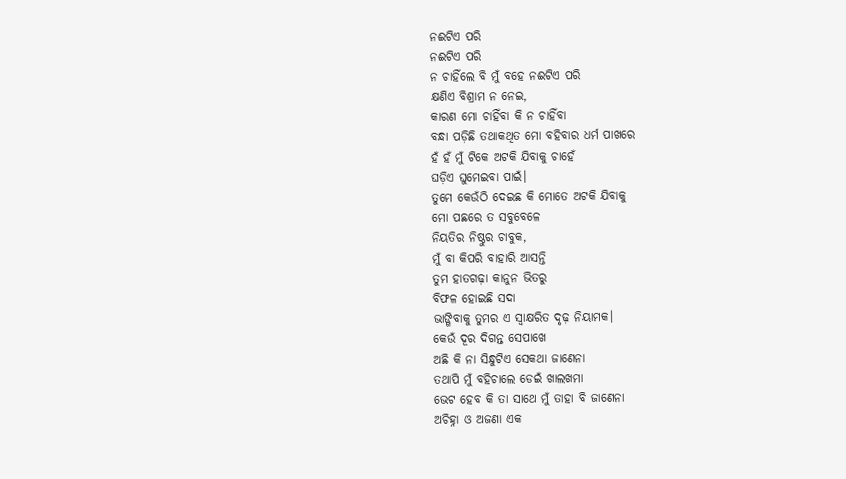ନଈଟିଏ ପରି
ନଈଟିଏ ପରି
ନ ଚାହିଁଲେ ବି ମୁଁ ବହେ ନଈଟିଏ ପରି
କ୍ଷଣିଏ ବିଶ୍ରାମ ନ ନେଇ,
କାରଣ ମୋ ଚାହିଁବା କି ନ ଚାହିଁବା
ବନ୍ଧା ପଡ଼ିଛି ତଥାକଥିତ ମୋ ବହିବାର ଧର୍ମ ପାଖରେ
ହଁ ହଁ ମୁଁ ଟିକେ ଅଟକି ଯିବାକୁ ଚାହେଁ
ଘଡ଼ିଏ ଘୁମେଇବା ପାଇଁ।
ତୁମେ କେଉଁଠି ଦେଇଛ କି ମୋତେ ଅଟକି ଯିବାକୁ
ମୋ ପଛରେ ତ ସବୁବେଳେ
ନିୟତିର ନିଷ୍ଠୁର ଚାବୁକ,
ମୁଁ ବା କିପରି ବାହାରି ଆସନ୍ତି
ତୁମ ହାତଗଢ଼ା କାନୁନ ଭିତରୁ
ବିଫଳ ହୋଇଛି ସଦା
ଭାଙ୍ଗିବାକୁ ତୁମର ଏ ସ୍ବାକ୍ଷରିତ ଦୃଢ଼ ନିୟାମକ।
କେଉଁ ଦୂର ଦିଗନ୍ତ ସେପାଖେ
ଅଛି କି ନା ସିନ୍ଧୁଟିଏ ସେକଥା ଜାଣେନା
ତଥାପି ମୁଁ ବହିଚାଲେ ଡେଇଁ ଖାଲଖମା
ଭେଟ ହେବ କି ତା ସାଥେ ମୁଁ ତାହା ବି ଜାଣେନା
ଅଚିହ୍ନା ଓ ଅଜଣା ଏକ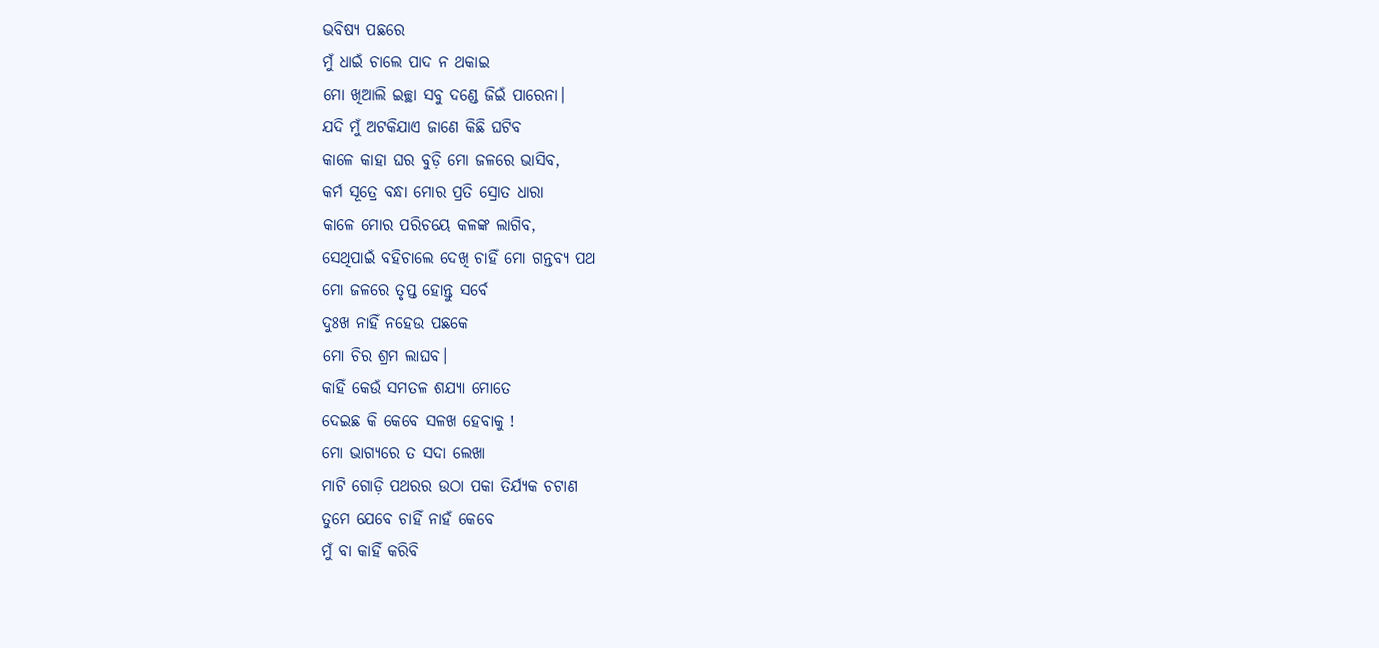ଭବିଷ୍ୟ ପଛରେ
ମୁଁ ଧାଇଁ ଚାଲେ ପାଦ ନ ଥକାଇ
ମୋ ଖିଆଲି ଇଚ୍ଛା ସବୁ ଦଣ୍ଡେ ଜିଇଁ ପାରେନା।
ଯଦି ମୁଁ ଅଟକିଯାଏ ଜାଣେ କିଛି ଘଟିବ
କାଳେ କାହା ଘର ବୁଡ଼ି ମୋ ଜଳରେ ଭାସିବ,
କର୍ମ ସୂତ୍ରେ ବନ୍ଧା ମୋର ପ୍ରତି ସ୍ରୋତ ଧାରା
କାଳେ ମୋର ପରିଚୟେ କଳଙ୍କ ଲାଗିବ,
ସେଥିପାଇଁ ବହିଚାଲେ ଦେଖି ଚାହିଁ ମୋ ଗନ୍ତବ୍ୟ ପଥ
ମୋ ଜଳରେ ତୃପ୍ତ ହୋନ୍ତୁ ସର୍ବେ
ଦୁଃଖ ନାହିଁ ନହେଉ ପଛକେ
ମୋ ଚିର ଶ୍ରମ ଲାଘବ।
କାହିଁ କେଉଁ ସମତଳ ଶଯ୍ୟା ମୋତେ
ଦେଇଛ କି କେବେ ସଳଖ ହେବାକୁ !
ମୋ ଭାଗ୍ୟରେ ତ ସଦା ଲେଖା
ମାଟି ଗୋଡ଼ି ପଥରର ଉଠା ପକା ତିର୍ଯ୍ୟକ ଚଟାଣ
ତୁମେ ଯେବେ ଚାହିଁ ନାହଁ କେବେ
ମୁଁ ବା କାହିଁ କରିବି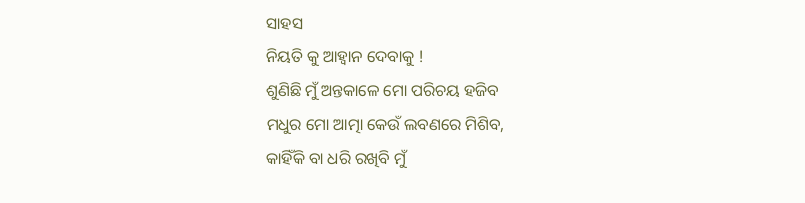ସାହସ
ନିୟତି କୁ ଆହ୍ୱାନ ଦେବାକୁ !
ଶୁଣିଛି ମୁଁ ଅନ୍ତକାଳେ ମୋ ପରିଚୟ ହଜିବ
ମଧୁର ମୋ ଆତ୍ମା କେଉଁ ଲବଣରେ ମିଶିବ,
କାହିଁକି ବା ଧରି ରଖିବି ମୁଁ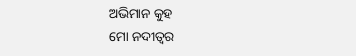ଅଭିମାନ କୁହ
ମୋ ନଦୀତ୍ୱର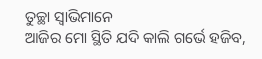ତୁଚ୍ଛା ସ୍ୱାଭିମାନେ
ଆଜିର ମୋ ସ୍ଥିତି ଯଦି କାଲି ଗର୍ଭେ ହଜିବ,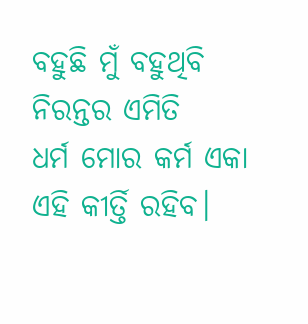ବହୁଛି ମୁଁ ବହୁଥିବି ନିରନ୍ତର ଏମିତି
ଧର୍ମ ମୋର କର୍ମ ଏକା ଏହି କୀର୍ତ୍ତି ରହିବ।